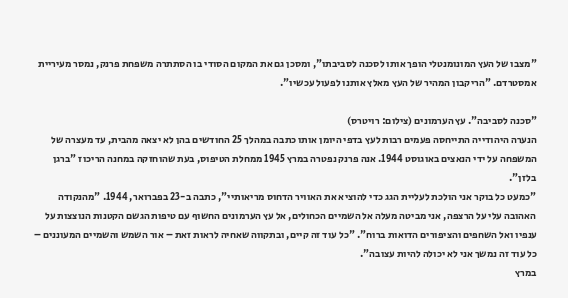"מצבו של העץ המונומנטלי הופך אותו לסכנה לסביבתו", ומסכן גם את המקום הסודי בו הסתתרה משפחת פרנק, נמסר מעיריית אמסטרדם. "הריקבון המהיר של העץ מאלץ אותנו לפעול עכשיו".

"סכנה לסביבה". עץ הערמונים (צילום: רויטרס)
הנערה היהודייה התייחסה פעמים רבות לעץ בדפי היומן אותו כתבה במהלך 25 החודשים בהן לא יצאה מהבית, עד מעצרה של המשפחה על ידי הנאצים באוגוסט 1944. אנה פרנק נפטרה במרץ 1945 ממחלת הטיפוס, בעת שהוחזקה במחנה הריכוז "ברגן בלזן".
"כמעט כל בוקר אני הולכת לעליית הגג כדי להוציא את האוויר הדחוס מריאותיי", כתבה ב-23 בפברואר, 1944. "מהנקודה האהובה עלי על הרצפה, אני מביטה מעלה אל השמיים הכחולים, אל עץ הערמונים החשוף עם טיפות הגשם הקטנות הנוצצות על ענפיו ואל השחפים והציפורים הדואות ברוח". "כל עוד זה קיים, ובתקווה שאחיה לראות זאת – אור השמש והשמיים המעוננים – כל עוד זה נמשך אני לא יכולה להיות עצובה".
במרץ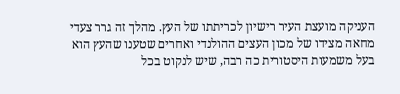העניקה מועצת העיר רישיון לכריתתו של העץ. מהלך זה גרר צעדי מחאה מצידו של מכון העצים ההולנדי ואחרים שטענו שהעץ הוא בעל משמעות היסטורית כה רבה, שיש לנקוט בכל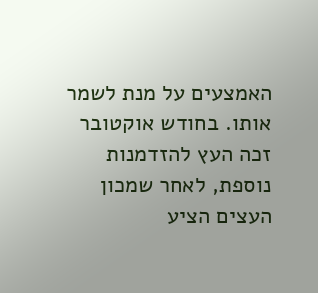האמצעים על מנת לשמר אותו. בחודש אוקטובר זכה העץ להזדמנות נוספת, לאחר שמכון העצים הציע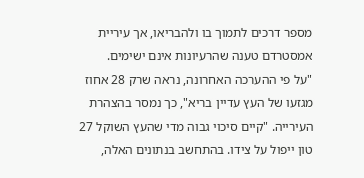מספר דרכים לתמוך בו ולהבריאו, אך עיריית אמסטרדם טענה שהרעיונות אינם ישימים.
"על פי ההערכה האחרונה, נראה שרק 28 אחוז מגזעו של העץ עדיין בריא", כך נמסר בהצהרת העירייה. "קיים סיכוי גבוה מדי שהעץ השוקל 27 טון ייפול על צידו. בהתחשב בנתונים האלה,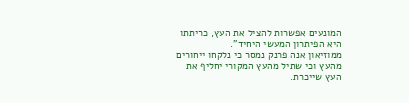המונעים אפשרות להציל את העץ, כריתתו היא הפיתרון המעשי היחיד".
ממוזיאון אנה פרנק נמסר כי נלקחו ייחורים מהעץ וכי שתיל מהעץ המקורי יחליף את העץ שייכרת.